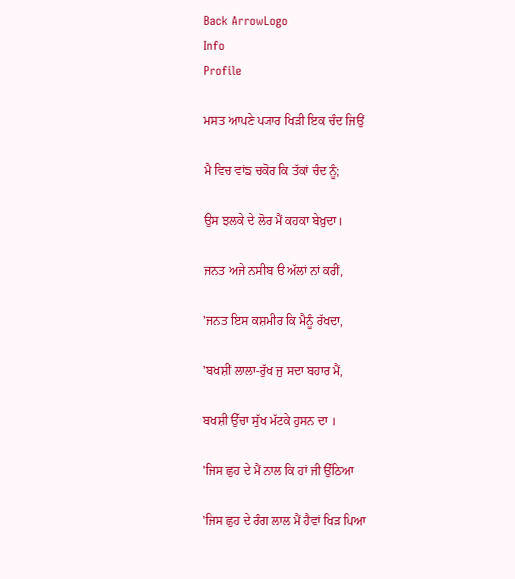Back ArrowLogo
Info
Profile

ਮਸਤ ਆਪਣੇ ਪ੍ਯਾਰ ਖਿੜੀ ਇਕ ਚੰਦ ਜਿਉਂ

ਮੈ ਵਿਚ ਵਾਂਙ ਚਕੋਰ ਕਿ ਤੱਕਾਂ ਚੰਦ ਨੂੰ;

ਉਸ ਝਲਕੇ ਦੇ ਲੋਰ ਮੈਂ ਕਹਕਾ ਬੇਖ਼ੁਦਾ।

ਜਨਤ ਅਜੇ ਨਸੀਬ ੳ ਅੱਲਾਂ ਨਾਂ ਕਰੀਂ,

'ਜਨਤ ਇਸ ਕਸ਼ਮੀਰ ਕਿ ਮੈਨੂੰ ਰੱਖਦਾ,

'ਬਖਸ਼ੀਂ ਲਾਲਾ-ਰੁੱਖ ਜੁ ਸਦਾ ਬਹਾਰ ਮੈਂ,

ਬਖਸ਼ੀ ਉੱਚਾ ਸੁੱਖ ਮੱਟਕੇ ਹੁਸਨ ਦਾ ।

'ਜਿਸ ਛੁਹ ਦੇ ਮੈਂ ਨਾਲ ਕਿ ਹਾਂ ਜੀ ਉੱਠਿਆ

'ਜਿਸ ਛੁਹ ਦੇ ਰੰਗ ਲਾਲ ਮੈਂ ਹੈਵਾਂ ਖਿੜ ਪਿਆ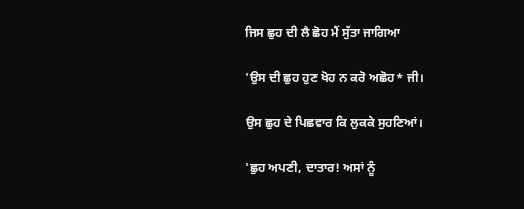ਜਿਸ ਛੁਹ ਦੀ ਲੈ ਛੋਹ ਮੈਂ ਸੁੱਤਾ ਜਾਗਿਆ

'ਉਸ ਦੀ ਛੁਹ ਹੁਣ ਖੋਹ ਨ ਕਰੋ ਅਛੋਹ* ਜੀ।

ਉਸ ਛੁਹ ਦੇ ਪਿਛਵਾਰ ਕਿ ਲੁਕਕੇ ਸੁਹਣਿਆਂ।

'ਛੁਹ ਅਪਣੀ, ਦਾਤਾਰ! ਅਸਾਂ ਨੂੰ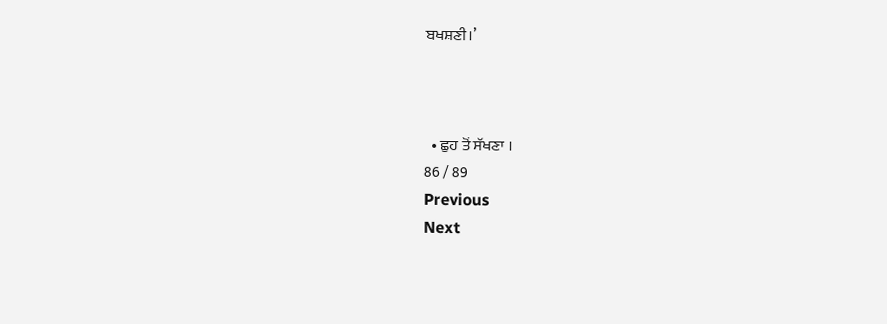ਬਖਸ਼ਣੀ।’



  • ਛੁਹ ਤੋਂ ਸੱਖਣਾ ।
86 / 89
Previous
Next